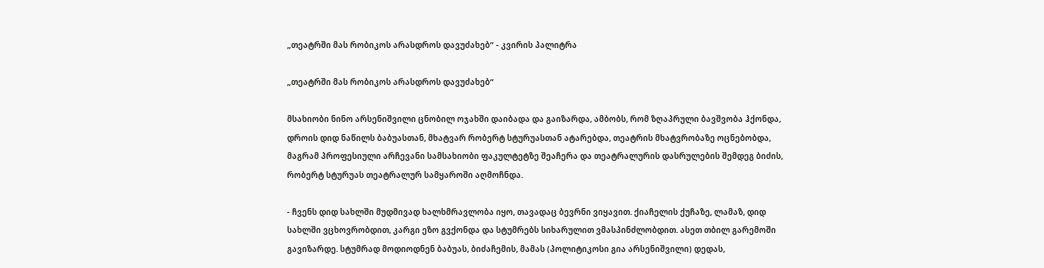„თეატრში მას რობიკოს არასდროს დავუძახებ“ - კვირის პალიტრა

„თეატრში მას რობიკოს არასდროს დავუძახებ“

მსახიობი ნინო არსენიშვილი ცნობილ ოჯახში დაიბადა და გაიზარდა, ამბობს, რომ ზღაპრული ბავშვობა ჰქონდა, დროის დიდ ნაწილს ბაბუასთან, მხატვარ რობერტ სტურუასთან ატარებდა, თეატრის მხატვრობაზე ოცნებობდა, მაგრამ პროფესიული არჩევანი სამსახიობი ფაკულტეტზე შეაჩერა და თეატრალურის დასრულების შემდეგ ბიძის, რობერტ სტურუას თეატრალურ სამყაროში აღმოჩნდა.

- ჩვენს დიდ სახლში მუდმივად ხალხმრავლობა იყო, თავადაც ბევრნი ვიყავით. ქიაჩელის ქუჩაზე, ლამაზ, დიდ სახლში ვცხოვრობდით, კარგი ეზო გვქონდა და სტუმრებს სიხარულით ვმასპინძლობდით. ასეთ თბილ გარემოში გავიზარდე. სტუმრად მოდიოდნენ ბაბუას, ბიძაჩემის, მამას (პოლიტიკოსი გია არსენიშვილი) დედას,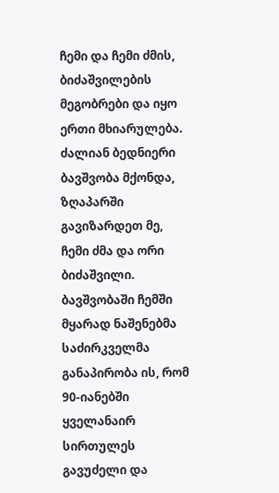ჩემი და ჩემი ძმის, ბიძაშვილების მეგობრები და იყო ერთი მხიარულება. ძალიან ბედნიერი ბავშვობა მქონდა, ზღაპარში გავიზარდეთ მე, ჩემი ძმა და ორი ბიძაშვილი. ბავშვობაში ჩემში მყარად ნაშენებმა საძირკველმა განაპირობა ის, რომ 90-იანებში ყველანაირ სირთულეს გავუძელი და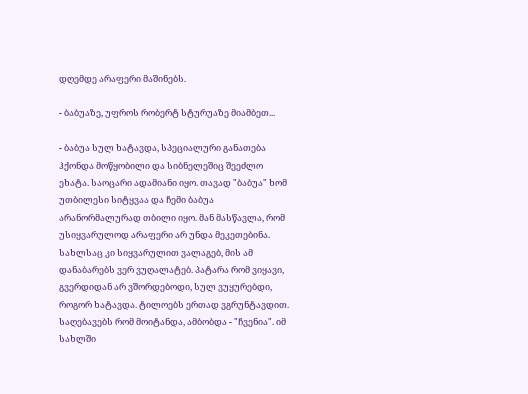დღემდე არაფერი მაშინებს.

- ბაბუაზე, უფროს რობერტ სტურუაზე მიამბეთ...

- ბაბუა სულ ხატავდა, სპეციალური განათება ჰქონდა მოწყობილი და სიბნელეშიც შეეძლო ეხატა. საოცარი ადამიანი იყო. თავად "ბაბუა" ხომ უთბილესი სიტყვაა და ჩემი ბაბუა არანორმალურად თბილი იყო. მან მასწავლა, რომ უსიყვარულოდ არაფერი არ უნდა მეკეთებინა. სახლსაც კი სიყვარულით ვალაგებ, მის ამ დანაბარებს ვერ ვუღალატებ. პატარა რომ ვიყავი, გვერდიდან არ ვშორდებოდი, სულ ვუყურებდი, როგორ ხატავდა. ტილოებს ერთად ვგრუნტავდით. საღებავებს რომ მოიტანდა, ამბობდა - "ჩვენია". იმ სახლში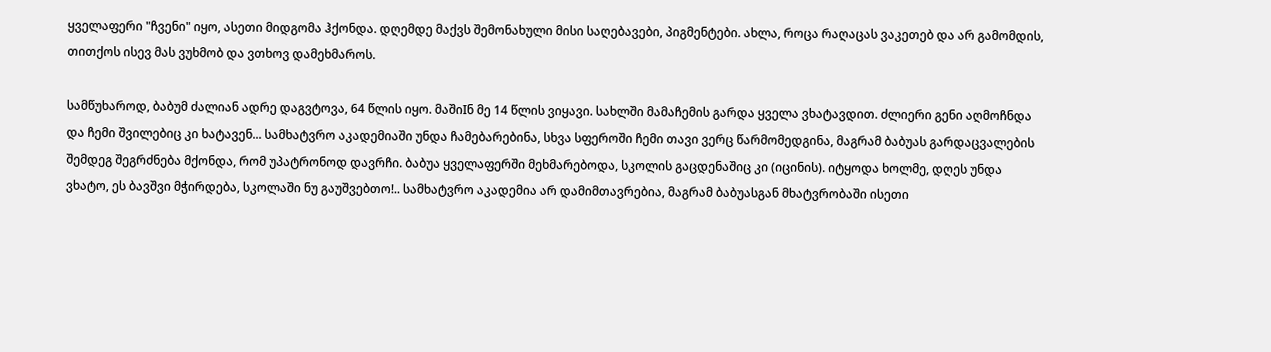ყველაფერი "ჩვენი" იყო, ასეთი მიდგომა ჰქონდა. დღემდე მაქვს შემონახული მისი საღებავები, პიგმენტები. ახლა, როცა რაღაცას ვაკეთებ და არ გამომდის, თითქოს ისევ მას ვუხმობ და ვთხოვ დამეხმაროს.

სამწუხაროდ, ბაბუმ ძალიან ადრე დაგვტოვა, 64 წლის იყო. მაშიIნ მე 14 წლის ვიყავი. სახლში მამაჩემის გარდა ყველა ვხატავდით. ძლიერი გენი აღმოჩნდა და ჩემი შვილებიც კი ხატავენ... სამხატვრო აკადემიაში უნდა ჩამებარებინა, სხვა სფეროში ჩემი თავი ვერც წარმომედგინა, მაგრამ ბაბუას გარდაცვალების შემდეგ შეგრძნება მქონდა, რომ უპატრონოდ დავრჩი. ბაბუა ყველაფერში მეხმარებოდა, სკოლის გაცდენაშიც კი (იცინის). იტყოდა ხოლმე, დღეს უნდა ვხატო, ეს ბავშვი მჭირდება, სკოლაში ნუ გაუშვებთო!.. სამხატვრო აკადემია არ დამიმთავრებია, მაგრამ ბაბუასგან მხატვრობაში ისეთი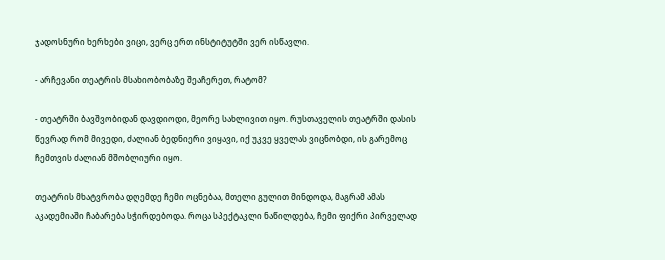ჯადოსნური ხერხები ვიცი, ვერც ერთ ინსტიტუტში ვერ ისწავლი.

- არჩევანი თეატრის მსახიობობაზე შეაჩერეთ, რატომ?

- თეატრში ბავშვობიდან დავდიოდი, მეორე სახლივით იყო. რუსთაველის თეატრში დასის წევრად რომ მივედი, ძალიან ბედნიერი ვიყავი, იქ უკვე ყველას ვიცნობდი, ის გარემოც ჩემთვის ძალიან მშობლიური იყო.

თეატრის მხატვრობა დღემდე ჩემი ოცნებაა, მთელი გულით მინდოდა, მაგრამ ამას აკადემიაში ჩაბარება სჭირდებოდა. როცა სპექტაკლი ნაწილდება, ჩემი ფიქრი პირველად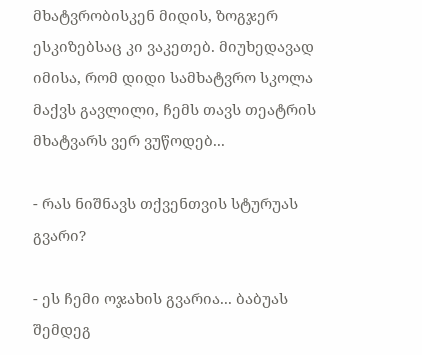მხატვრობისკენ მიდის, ზოგჯერ ესკიზებსაც კი ვაკეთებ. მიუხედავად იმისა, რომ დიდი სამხატვრო სკოლა მაქვს გავლილი, ჩემს თავს თეატრის მხატვარს ვერ ვუწოდებ...

- რას ნიშნავს თქვენთვის სტურუას გვარი?

- ეს ჩემი ოჯახის გვარია... ბაბუას შემდეგ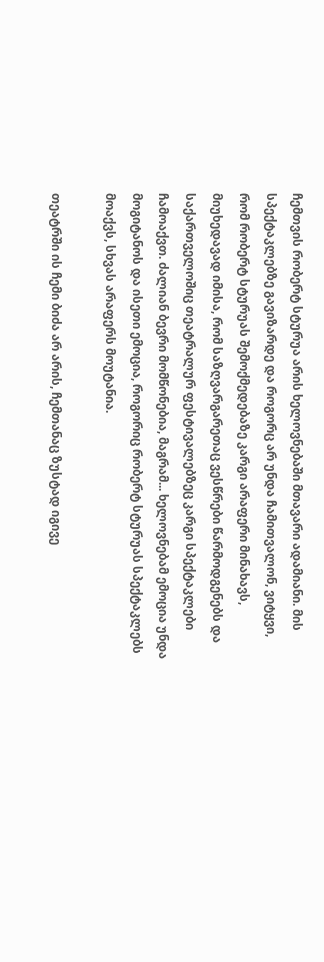ჩემთვის რობერტ სტურუა არის ხელოვნებაში მთავარი ადამიანი. მის სპექტაკლებზე გავიზარდე და როგორც არ უნდა ჩამითვალონ, ვიტყვი, რომ რობერტ სტურუას შემოქმედებაზე კარგი არაფერი მინახავს, მიუხედავად იმისა, რომ საზღვარგარეთაც ვესწრები წარმოდგენებს და საქართველოშიც თეატრალურ ფესტივალებზეც კარგი სპექტაკლები ჩამოაქვთ. ძალიან ბევრი მომწონებია, მაგრამ... ხელოვნებამ ემოცია უნდა მოგიტანოს და ისეთი ემოცია, როგორიც რობერტ სტურუას სპექტაკლებს მოაქვს, სხვას არაფერს მოუტანია.

თეატრში ის ჩემი ბიძა არ არის, ჩემთანაც ზუსტად იგივე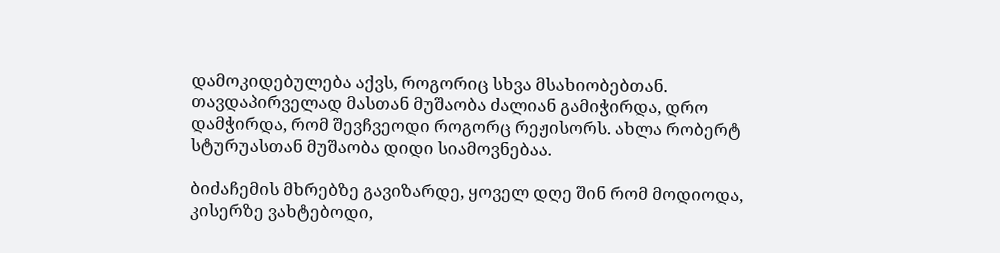დამოკიდებულება აქვს, როგორიც სხვა მსახიობებთან. თავდაპირველად მასთან მუშაობა ძალიან გამიჭირდა, დრო დამჭირდა, რომ შევჩვეოდი როგორც რეჟისორს. ახლა რობერტ სტურუასთან მუშაობა დიდი სიამოვნებაა.

ბიძაჩემის მხრებზე გავიზარდე, ყოველ დღე შინ რომ მოდიოდა, კისერზე ვახტებოდი,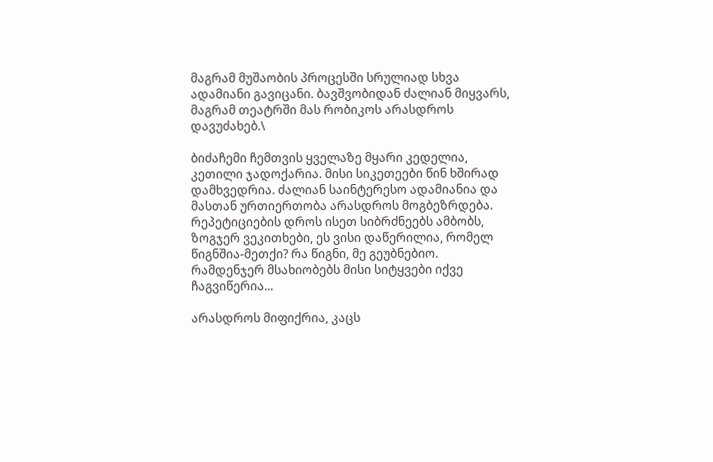მაგრამ მუშაობის პროცესში სრულიად სხვა ადამიანი გავიცანი. ბავშვობიდან ძალიან მიყვარს, მაგრამ თეატრში მას რობიკოს არასდროს დავუძახებ.\

ბიძაჩემი ჩემთვის ყველაზე მყარი კედელია, კეთილი ჯადოქარია. მისი სიკეთეები წინ ხშირად დამხვედრია. ძალიან საინტერესო ადამიანია და მასთან ურთიერთობა არასდროს მოგბეზრდება. რეპეტიციების დროს ისეთ სიბრძნეებს ამბობს, ზოგჯერ ვეკითხები, ეს ვისი დაწერილია, რომელ წიგნშია-მეთქი? რა წიგნი, მე გეუბნებიო. რამდენჯერ მსახიობებს მისი სიტყვები იქვე ჩაგვიწერია...

არასდროს მიფიქრია, კაცს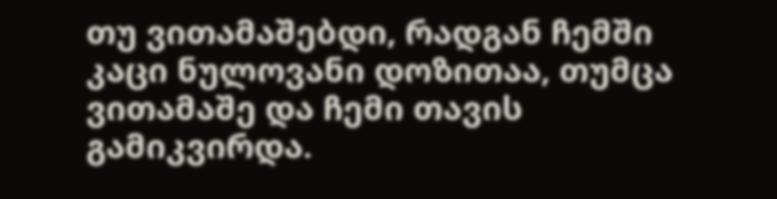თუ ვითამაშებდი, რადგან ჩემში კაცი ნულოვანი დოზითაა, თუმცა ვითამაშე და ჩემი თავის გამიკვირდა.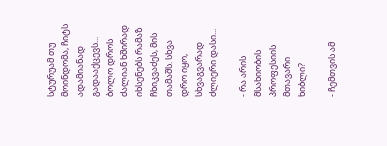სტურუამ თუ მოინდომა, ჩიტს ადამიანად გადააქცევს... ბოლო დროს ძალიან ხშირად იხსენებს რამაზ ჩხიკვაძეს, მის თამაშს. სხვა დრო იყო, სხვაგვარად ძლიერი დასი...

- რა არის მსახიობის პროფესიის მთავარი ხიბლი?

- ჩემთვის ამ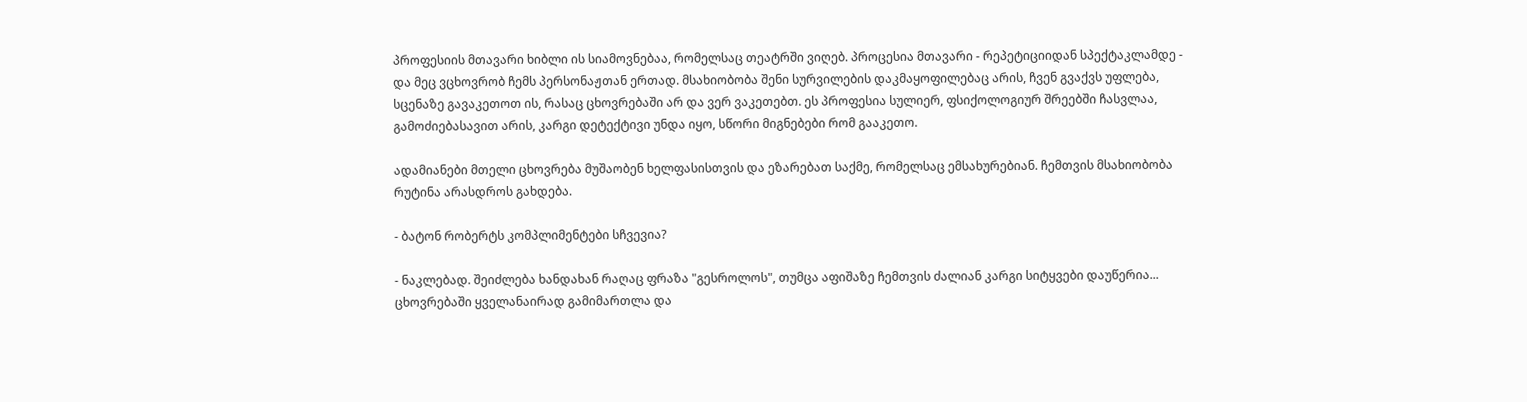პროფესიის მთავარი ხიბლი ის სიამოვნებაა, რომელსაც თეატრში ვიღებ. პროცესია მთავარი - რეპეტიციიდან სპექტაკლამდე - და მეც ვცხოვრობ ჩემს პერსონაჟთან ერთად. მსახიობობა შენი სურვილების დაკმაყოფილებაც არის, ჩვენ გვაქვს უფლება, სცენაზე გავაკეთოთ ის, რასაც ცხოვრებაში არ და ვერ ვაკეთებთ. ეს პროფესია სულიერ, ფსიქოლოგიურ შრეებში ჩასვლაა, გამოძიებასავით არის, კარგი დეტექტივი უნდა იყო, სწორი მიგნებები რომ გააკეთო.

ადამიანები მთელი ცხოვრება მუშაობენ ხელფასისთვის და ეზარებათ საქმე, რომელსაც ემსახურებიან. ჩემთვის მსახიობობა რუტინა არასდროს გახდება.

- ბატონ რობერტს კომპლიმენტები სჩვევია?

- ნაკლებად. შეიძლება ხანდახან რაღაც ფრაზა "გესროლოს", თუმცა აფიშაზე ჩემთვის ძალიან კარგი სიტყვები დაუწერია... ცხოვრებაში ყველანაირად გამიმართლა და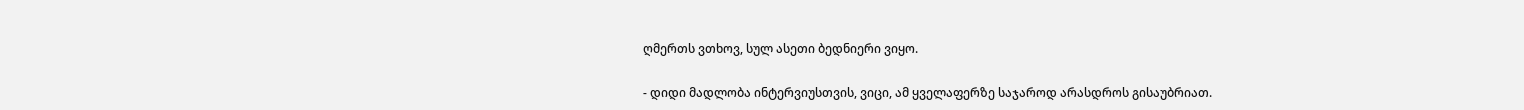ღმერთს ვთხოვ, სულ ასეთი ბედნიერი ვიყო.

- დიდი მადლობა ინტერვიუსთვის, ვიცი, ამ ყველაფერზე საჯაროდ არასდროს გისაუბრიათ.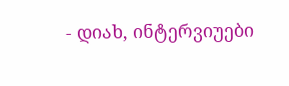- დიახ, ინტერვიუები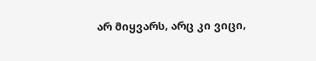არ მიყვარს, არც კი ვიცი,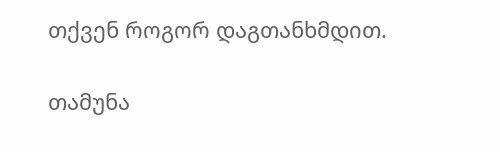თქვენ როგორ დაგთანხმდით.

თამუნა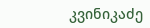კვინიკაძე